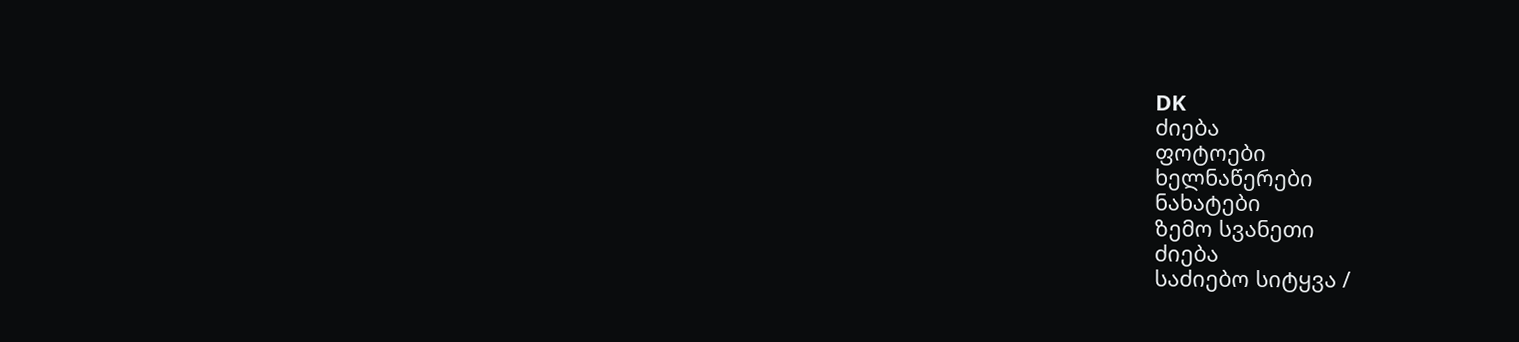DK
ძიება
ფოტოები
ხელნაწერები
ნახატები
ზემო სვანეთი
ძიება
საძიებო სიტყვა /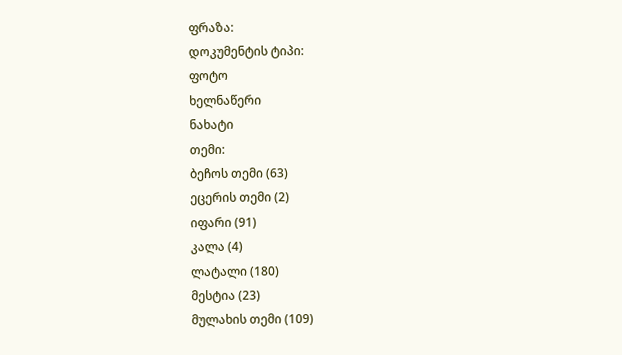ფრაზა:
დოკუმენტის ტიპი:
ფოტო
ხელნაწერი
ნახატი
თემი:
ბეჩოს თემი (63)
ეცერის თემი (2)
იფარი (91)
კალა (4)
ლატალი (180)
მესტია (23)
მულახის თემი (109)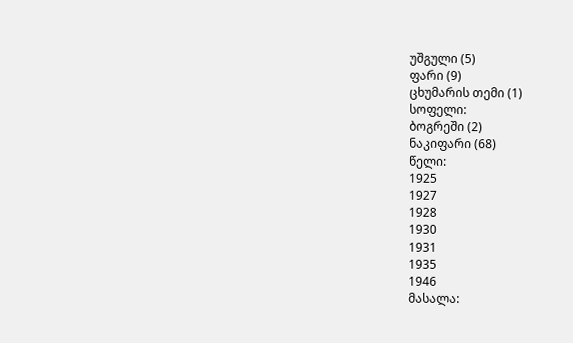უშგული (5)
ფარი (9)
ცხუმარის თემი (1)
სოფელი:
ბოგრეში (2)
ნაკიფარი (68)
წელი:
1925
1927
1928
1930
1931
1935
1946
მასალა: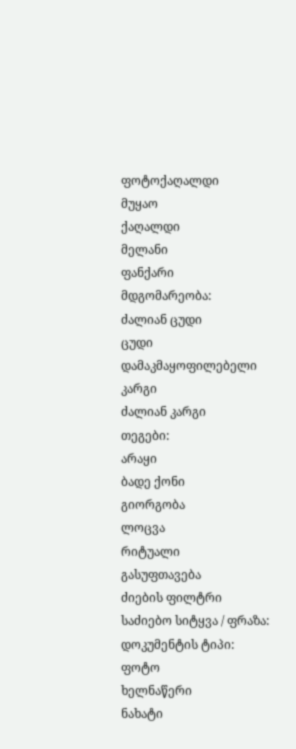ფოტოქაღალდი
მუყაო
ქაღალდი
მელანი
ფანქარი
მდგომარეობა:
ძალიან ცუდი
ცუდი
დამაკმაყოფილებელი
კარგი
ძალიან კარგი
თეგები:
არაყი
ბადე ქონი
გიორგობა
ლოცვა
რიტუალი
გასუფთავება
ძიების ფილტრი
საძიებო სიტყვა / ფრაზა:
დოკუმენტის ტიპი:
ფოტო
ხელნაწერი
ნახატი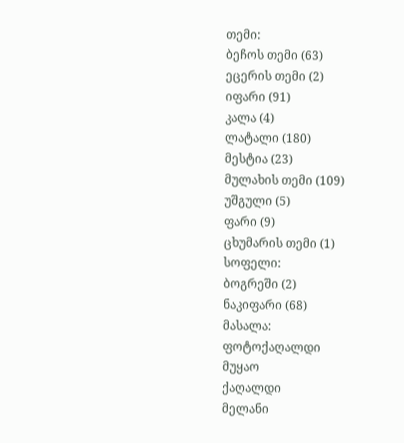თემი:
ბეჩოს თემი (63)
ეცერის თემი (2)
იფარი (91)
კალა (4)
ლატალი (180)
მესტია (23)
მულახის თემი (109)
უშგული (5)
ფარი (9)
ცხუმარის თემი (1)
სოფელი:
ბოგრეში (2)
ნაკიფარი (68)
მასალა:
ფოტოქაღალდი
მუყაო
ქაღალდი
მელანი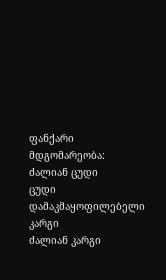ფანქარი
მდგომარეობა:
ძალიან ცუდი
ცუდი
დამაკმაყოფილებელი
კარგი
ძალიან კარგი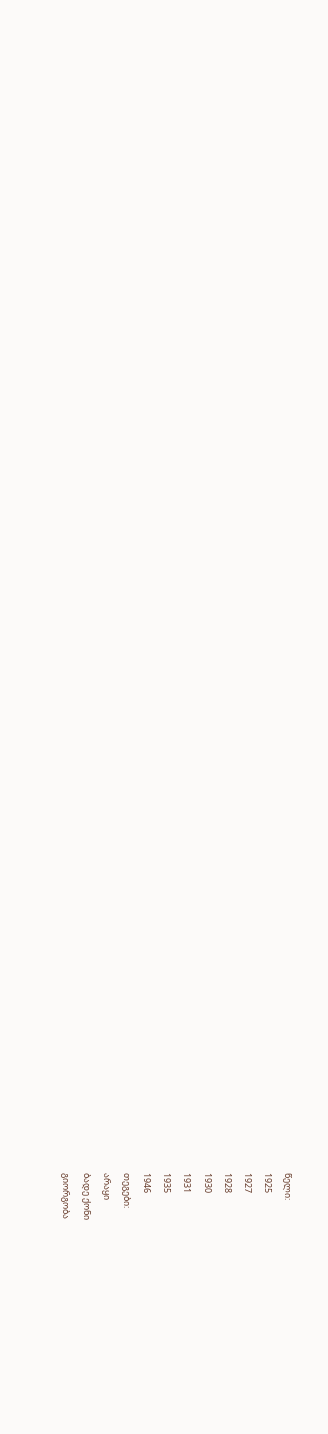წელი:
1925
1927
1928
1930
1931
1935
1946
თეგები:
არაყი
ბადე ქონი
გიორგობა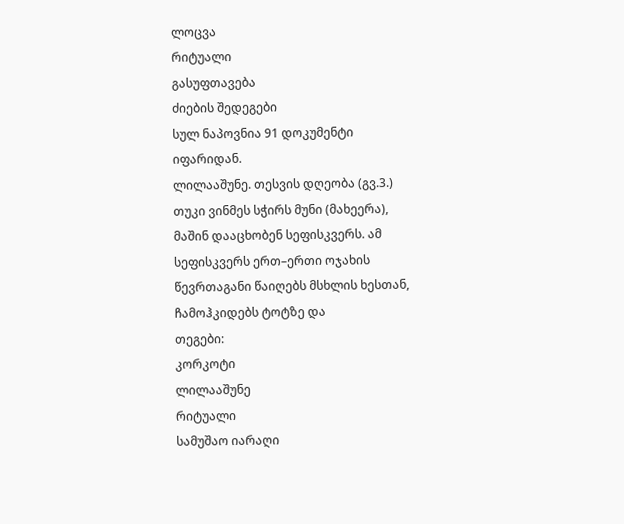ლოცვა
რიტუალი
გასუფთავება
ძიების შედეგები
სულ ნაპოვნია 91 დოკუმენტი იფარიდან.
ლილააშუნე. თესვის დღეობა (გვ.3.)
თუკი ვინმეს სჭირს მუნი (მახეერა), მაშინ დააცხობენ სეფისკვერს. ამ სეფისკვერს ერთ–ერთი ოჯახის წევრთაგანი წაიღებს მსხლის ხესთან, ჩამოჰკიდებს ტოტზე და
თეგები:
კორკოტი
ლილააშუნე
რიტუალი
სამუშაო იარაღი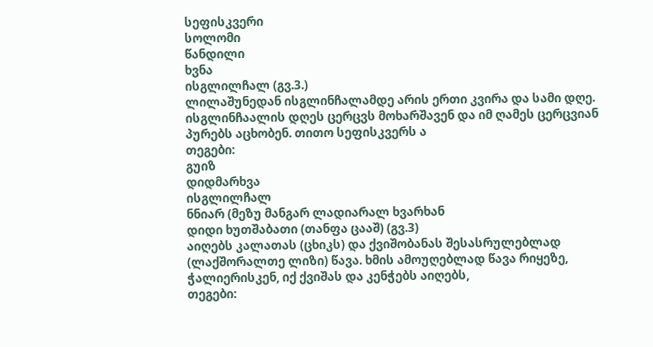სეფისკვერი
სოლომი
წანდილი
ხვნა
ისგლილჩალ (გვ.3.)
ლილაშუნედან ისგლინჩალამდე არის ერთი კვირა და სამი დღე. ისგლინჩაალის დღეს ცერცვს მოხარშავენ და იმ ღამეს ცერცვიან პურებს აცხობენ. თითო სეფისკვერს ა
თეგები:
გუიზ
დიდმარხვა
ისგლილჩალ
ნნიარ (მეზუ მანგარ ლადიარალ ხვარხან
დიდი ხუთშაბათი (თანფა ცააშ) (გვ.3)
აიღებს კალათას (ცხიკს) და ქვიშობანას შესასრულებლად (ლაქშორალთე ლიზი) წავა. ხმის ამოუღებლად წავა რიყეზე, ჭალიერისკენ, იქ ქვიშას და კენჭებს აიღებს,
თეგები: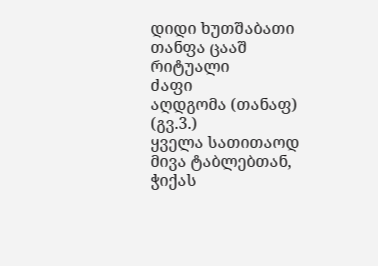დიდი ხუთშაბათი
თანფა ცააშ
რიტუალი
ძაფი
აღდგომა (თანაფ) (გვ.3.)
ყველა სათითაოდ მივა ტაბლებთან, ჭიქას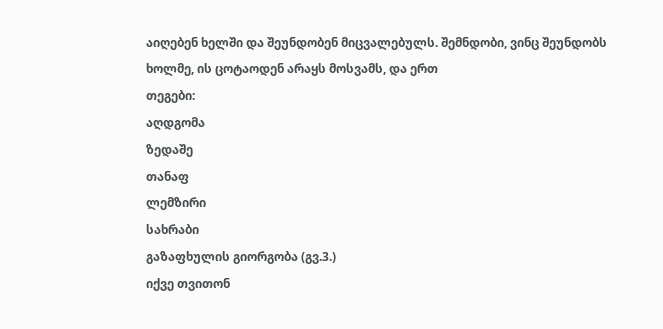აიღებენ ხელში და შეუნდობენ მიცვალებულს. შემნდობი, ვინც შეუნდობს ხოლმე, ის ცოტაოდენ არაყს მოსვამს, და ერთ
თეგები:
აღდგომა
ზედაშე
თანაფ
ლემზირი
სახრაბი
გაზაფხულის გიორგობა (გვ.3.)
იქვე თვითონ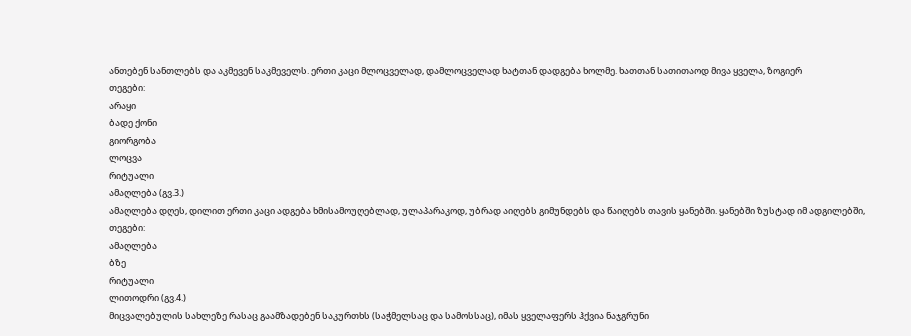ანთებენ სანთლებს და აკმევენ საკმეველს. ერთი კაცი მლოცველად, დამლოცველად ხატთან დადგება ხოლმე. ხათთან სათითაოდ მივა ყველა, ზოგიერ
თეგები:
არაყი
ბადე ქონი
გიორგობა
ლოცვა
რიტუალი
ამაღლება (გვ.3.)
ამაღლება დღეს, დილით ერთი კაცი ადგება ხმისამოუღებლად, ულაპარაკოდ, უბრად აიღებს გიმუნდებს და წაიღებს თავის ყანებში. ყანებში ზუსტად იმ ადგილებში,
თეგები:
ამაღლება
ბზე
რიტუალი
ლითოდრი (გვ.4.)
მიცვალებულის სახლეზე რასაც გაამზადებენ საკურთხს (საჭმელსაც და სამოსსაც), იმას ყველაფერს ჰქვია ნაჯგრუნი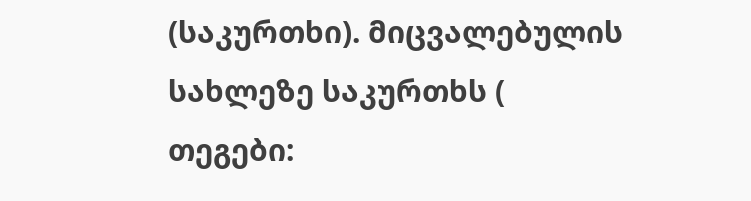(საკურთხი). მიცვალებულის სახლეზე საკურთხს (
თეგები: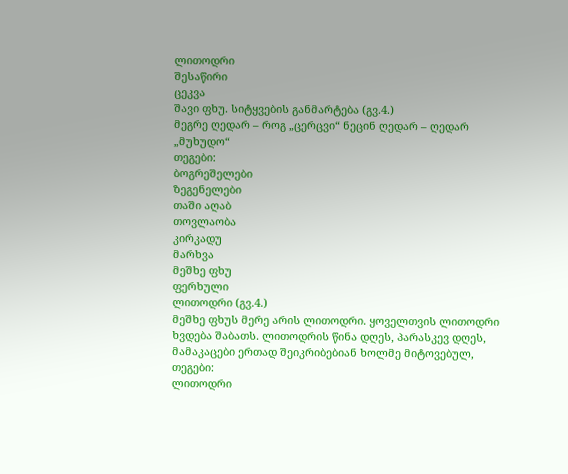ლითოდრი
შესაწირი
ცეკვა
შავი ფხუ. სიტყვების განმარტება (გვ.4.)
მეგრე ღედარ – როგ „ცერცვი“ ნეცინ ღედარ – ღედარ „მუხუდო“
თეგები:
ბოგრეშელები
ზეგენელები
თაში აღაბ
თოვლაობა
კირკადუ
მარხვა
მეშხე ფხუ
ფერხული
ლითოდრი (გვ.4.)
მეშხე ფხუს მერე არის ლითოდრი. ყოველთვის ლითოდრი ხვდება შაბათს. ლითოდრის წინა დღეს, პარასკევ დღეს, მამაკაცები ერთად შეიკრიბებიან ხოლმე მიტოვებულ,
თეგები:
ლითოდრი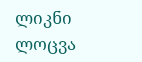ლიკნი
ლოცვა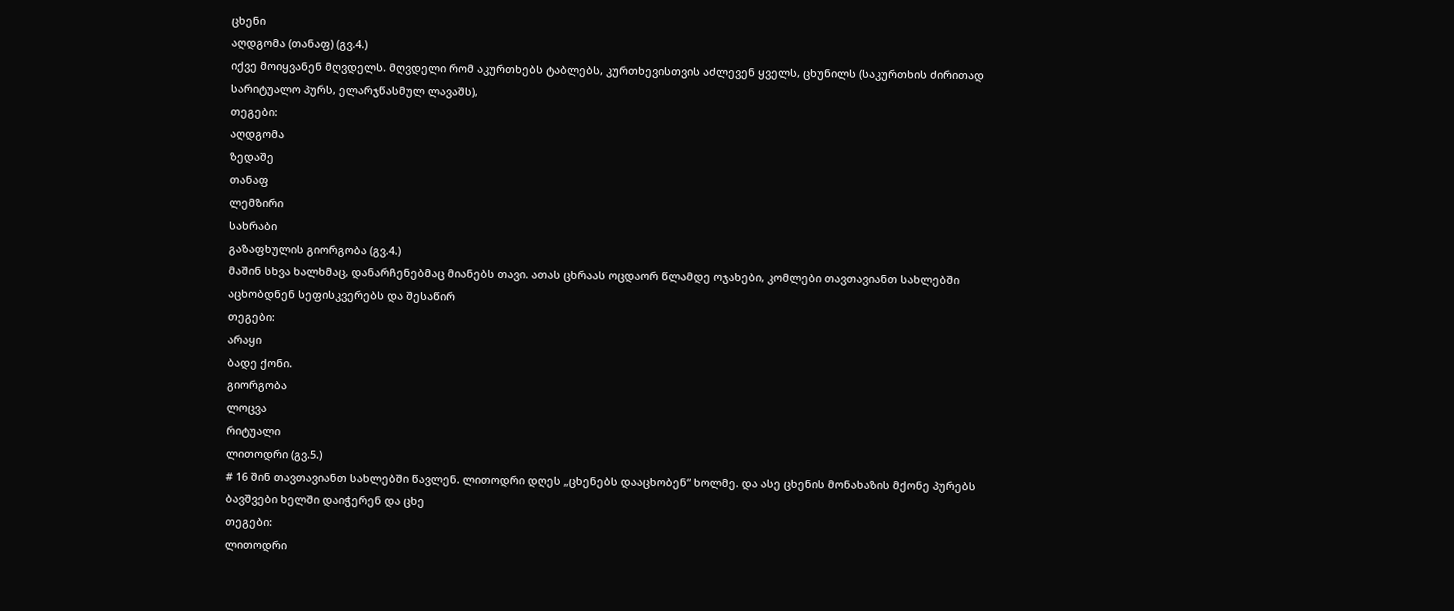ცხენი
აღდგომა (თანაფ) (გვ.4.)
იქვე მოიყვანენ მღვდელს. მღვდელი რომ აკურთხებს ტაბლებს, კურთხევისთვის აძლევენ ყველს, ცხუნილს (საკურთხის ძირითად სარიტუალო პურს, ელარჯწასმულ ლავაშს),
თეგები:
აღდგომა
ზედაშე
თანაფ
ლემზირი
სახრაბი
გაზაფხულის გიორგობა (გვ.4.)
მაშინ სხვა ხალხმაც, დანარჩენებმაც მიანებს თავი. ათას ცხრაას ოცდაორ წლამდე ოჯახები, კომლები თავთავიანთ სახლებში აცხობდნენ სეფისკვერებს და შესაწირ
თეგები:
არაყი
ბადე ქონი.
გიორგობა
ლოცვა
რიტუალი
ლითოდრი (გვ.5.)
# 16 შინ თავთავიანთ სახლებში წავლენ. ლითოდრი დღეს „ცხენებს დააცხობენ“ ხოლმე. და ასე ცხენის მონახაზის მქონე პურებს ბავშვები ხელში დაიჭერენ და ცხე
თეგები:
ლითოდრი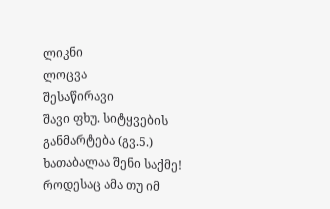ლიკნი
ლოცვა
შესაწირავი
შავი ფხუ. სიტყვების განმარტება (გვ.5.)
ხათაბალაა შენი საქმე! როდესაც ამა თუ იმ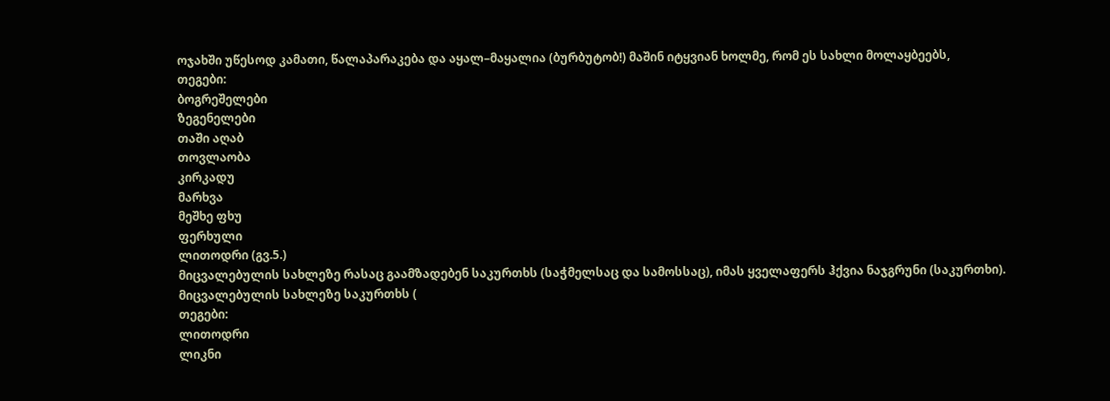ოჯახში უწესოდ კამათი, წალაპარაკება და აყალ–მაყალია (ბურბუტობ!) მაშინ იტყვიან ხოლმე, რომ ეს სახლი მოლაყბეებს,
თეგები:
ბოგრეშელები
ზეგენელები
თაში აღაბ
თოვლაობა
კირკადუ
მარხვა
მეშხე ფხუ
ფერხული
ლითოდრი (გვ.5.)
მიცვალებულის სახლეზე რასაც გაამზადებენ საკურთხს (საჭმელსაც და სამოსსაც), იმას ყველაფერს ჰქვია ნაჯგრუნი (საკურთხი). მიცვალებულის სახლეზე საკურთხს (
თეგები:
ლითოდრი
ლიკნი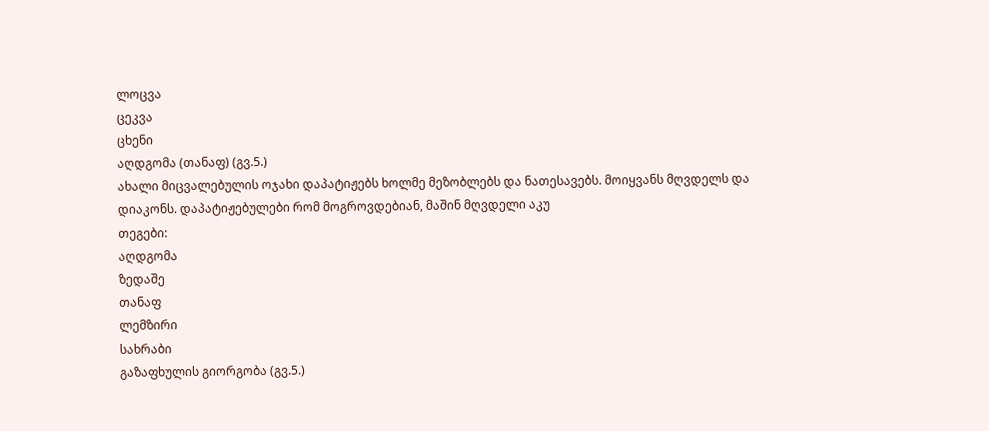ლოცვა
ცეკვა
ცხენი
აღდგომა (თანაფ) (გვ.5.)
ახალი მიცვალებულის ოჯახი დაპატიჟებს ხოლმე მეზობლებს და ნათესავებს. მოიყვანს მღვდელს და დიაკონს. დაპატიჟებულები რომ მოგროვდებიან, მაშინ მღვდელი აკუ
თეგები:
აღდგომა
ზედაშე
თანაფ
ლემზირი
სახრაბი
გაზაფხულის გიორგობა (გვ.5.)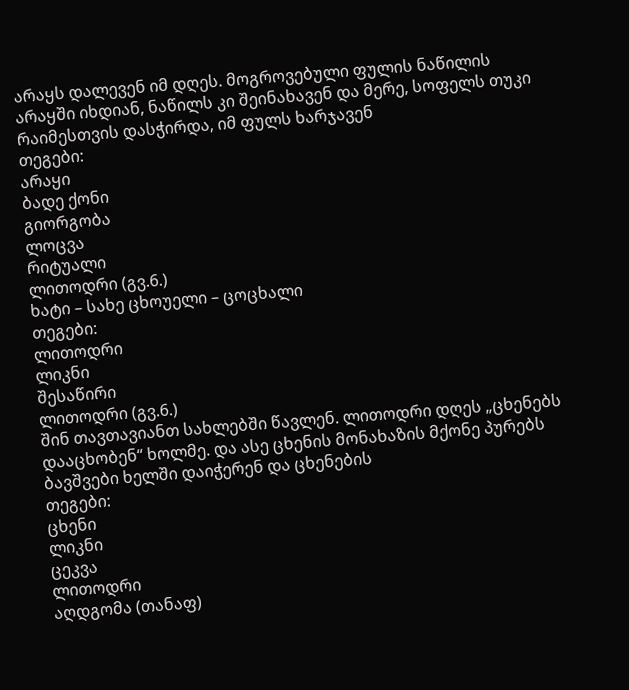არაყს დალევენ იმ დღეს. მოგროვებული ფულის ნაწილის არაყში იხდიან, ნაწილს კი შეინახავენ და მერე, სოფელს თუკი რაიმესთვის დასჭირდა, იმ ფულს ხარჯავენ
თეგები:
არაყი
ბადე ქონი
გიორგობა
ლოცვა
რიტუალი
ლითოდრი (გვ.6.)
ხატი – სახე ცხოუელი – ცოცხალი
თეგები:
ლითოდრი
ლიკნი
შესაწირი
ლითოდრი (გვ.6.)
შინ თავთავიანთ სახლებში წავლენ. ლითოდრი დღეს „ცხენებს დააცხობენ“ ხოლმე. და ასე ცხენის მონახაზის მქონე პურებს ბავშვები ხელში დაიჭერენ და ცხენების
თეგები:
ცხენი
ლიკნი
ცეკვა
ლითოდრი
აღდგომა (თანაფ)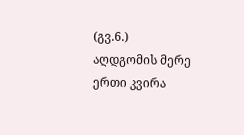(გვ.6.)
აღდგომის მერე ერთი კვირა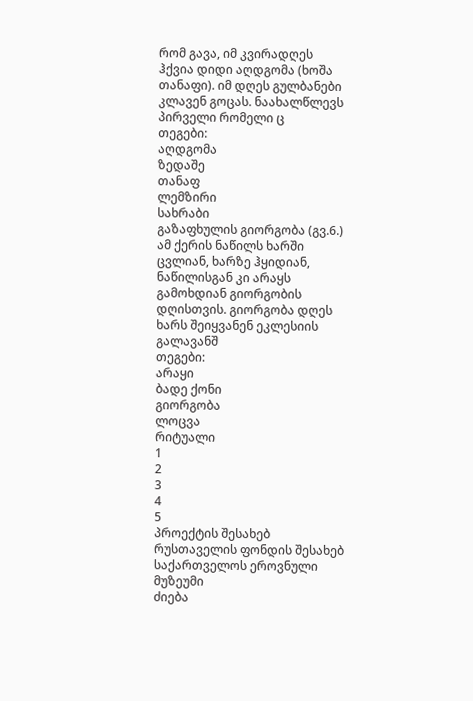რომ გავა, იმ კვირადღეს ჰქვია დიდი აღდგომა (ხოშა თანაფი). იმ დღეს გულბანები კლავენ გოცას. ნაახალწლევს პირველი რომელი ც
თეგები:
აღდგომა
ზედაშე
თანაფ
ლემზირი
სახრაბი
გაზაფხულის გიორგობა (გვ.6.)
ამ ქერის ნაწილს ხარში ცვლიან, ხარზე ჰყიდიან, ნაწილისგან კი არაყს გამოხდიან გიორგობის დღისთვის. გიორგობა დღეს ხარს შეიყვანენ ეკლესიის გალავანშ
თეგები:
არაყი
ბადე ქონი
გიორგობა
ლოცვა
რიტუალი
1
2
3
4
5
პროექტის შესახებ
რუსთაველის ფონდის შესახებ
საქართველოს ეროვნული მუზეუმი
ძიება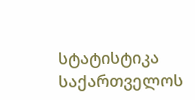სტატისტიკა
საქართველოს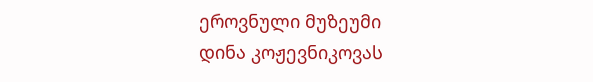ეროვნული მუზეუმი
დინა კოჟევნიკოვას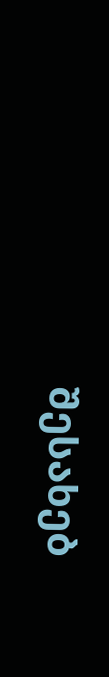შესახებ